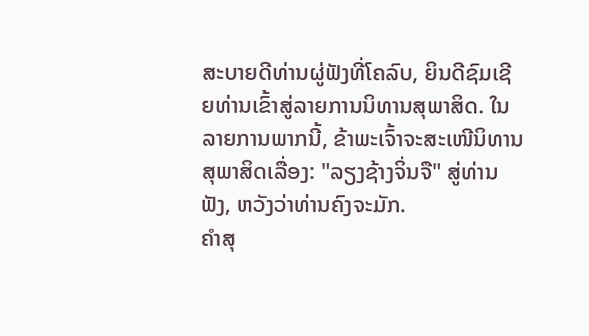ສະບາຍດີທ່ານຜູ່ຟັງທີ່ໂຄລົບ, ຍິນດີຊົມເຊີຍທ່ານເຂົ້າສູ່ລາຍການນິທານສຸພາສິດ. ໃນລາຍການພາກນີ້, ຂ້າພະເຈົ້າຈະສະເໜີນິທານສຸພາສິດເລື່ອງ: "ລຽງຊ້າງຈິ່ນຈື" ສູ່ທ່ານຟັງ, ຫວັງວ່າທ່ານຄົງຈະມັກ.
ຄຳສຸ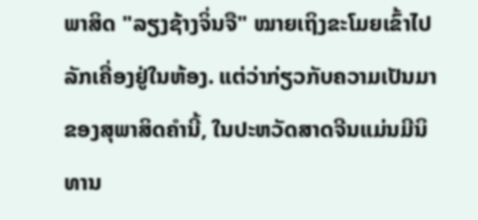ພາສິດ "ລຽງຊ້າງຈິ່ນຈື" ໝາຍເຖິງຂະໂມຍເຂົ້າໄປລັກເຄື່ອງຢູ່ໃນຫ້ອງ. ແຕ່ວ່າກ່ຽວກັບຄວາມເປັນມາຂອງສຸພາສິດຄຳນີ້, ໃນປະຫວັດສາດຈີນແມ່ນມີນິທານ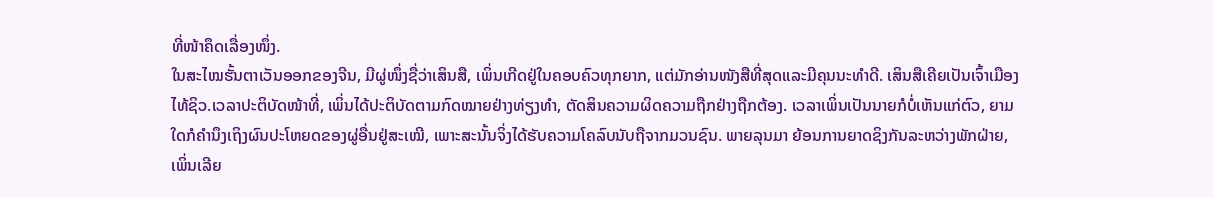ທີ່ໜ້າຄຶດເລື່ອງໜຶ່ງ.
ໃນສະໄໝຮັ້ນຕາເວັນອອກຂອງຈີນ, ມີຜູ່ໜຶ່ງຊື່ວ່າເສິນສື, ເພິ່ນເກີດຢູ່ໃນຄອບຄົວທຸກຍາກ, ແຕ່ມັກອ່ານໜັງສືທີ່ສຸດແລະມີຄຸນນະທຳດີ. ເສິນສືເຄີຍເປັນເຈົ້າເມືອງໄທ້ຊິວ.ເວລາປະຕິບັດໜ້າທີ່, ເພິ່ນໄດ້ປະຕິບັດຕາມກົດໝາຍຢ່າງທ່ຽງທຳ, ຕັດສິນຄວາມຜິດຄວາມຖືກຢ່າງຖືກຕ້ອງ. ເວລາເພິ່ນເປັນນາຍກໍບໍ່ເຫັນແກ່ຕົວ, ຍາມໃດກໍຄຳນຶງເຖິງຜົນປະໂຫຍດຂອງຜູ່ອື່ນຢູ່ສະເໝີ, ເພາະສະນັ້ນຈິ່ງໄດ້ຮັບຄວາມໂຄລົບນັບຖືຈາກມວນຊົນ. ພາຍລຸນມາ ຍ້ອນການຍາດຊິງກັນລະຫວ່າງພັກຝ່າຍ, ເພິ່ນເລີຍ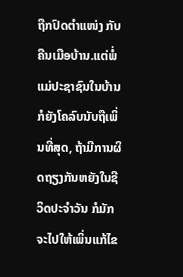ຖືກປົດຕຳແໜ່ງ ກັບຄືນເມືອບ້ານ.ແຕ່ພໍ່ແມ່ປະຊາຊົນໃນບ້ານກໍຍັງໂຄລົບນັບຖືເພິ່ນທີ່ສຸດ, ຖ້າມີການຜິດຖຽງກັນຫຍັງໃນຊີວິດປະຈຳວັນ ກໍມັກຈະໄປໃຫ້ເພິ່ນແກ້ໄຂ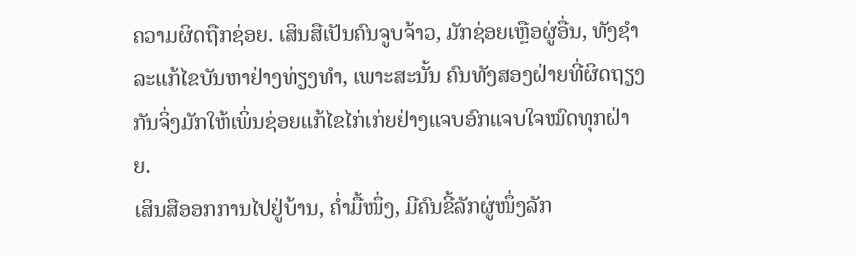ຄວາມຜິດຖືກຊ່ອຍ. ເສິນສືເປັນຄົນຈູບຈ້າວ, ມັກຊ່ອຍເຫຼືອຜູ່ອື່ນ, ທັງຊຳລະແກ້ໄຂບັນຫາຢ່າງທ່ຽງທຳ, ເພາະສະນັ້ນ ຄົນທັງສອງຝ່າຍທີ່ຜິດຖຽງກັນຈິ່ງມັກໃຫ້ເພິ່ນຊ່ອຍແກ້ໄຂໄກ່ເກ່ຍຢ່າງແຈບອົກແຈບໃຈໝົດທຸກຝ່າຍ.
ເສິນສືອອກການໄປຢູ່ບ້ານ, ຄ່ຳມື້ໜຶ່ງ, ມີຄົນຂີ້ລັກຜູ່ໜຶ່ງລັກ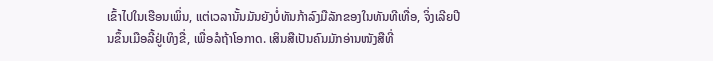ເຂົ້າໄປໃນເຮືອນເພິ່ນ, ແຕ່ເວລານັ້ນມັນຍັງບໍ່ທັນກ້າລົງມືລັກຂອງໃນທັນທີເທື່ອ, ຈິ່ງເລີຍປີນຂຶ້ນເມືອລີ້ຢູ່ເທິງຂື່, ເພື່ອລໍຖ້າໂອກາດ. ເສິນສືເປັນຄົນມັກອ່ານໜັງສືທີ່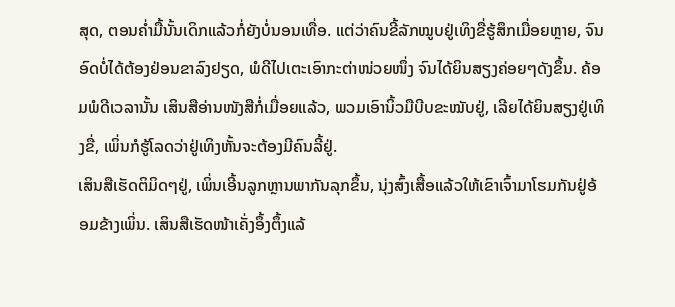ສຸດ, ຕອນຄ່ຳມື້ນັ້ນເດິກແລ້ວກໍ່ຍັງບໍ່ນອນເທື່ອ. ແຕ່ວ່າຄົນຂີ້ລັກໝູບຢູ່ເທິງຂື່ຮູ້ສຶກເມື່ອຍຫຼາຍ, ຈົນອົດບໍ່ໄດ້ຕ້ອງຢ່ອນຂາລົງຢຽດ, ພໍດີໄປເຕະເອົາກະຕ່າໜ່ວຍໜຶ່ງ ຈົນໄດ້ຍິນສຽງຄ່ອຍໆດັງຂຶ້ນ. ຄ້ອມພໍດີເວລານັ້ນ ເສິນສືອ່ານໜັງສືກໍ່ເມື່ອຍແລ້ວ, ພວມເອົານິ້ວມືບີບຂະໝັບຢູ່, ເລີຍໄດ້ຍິນສຽງຢູ່ເທິງຂື່, ເພິ່ນກໍຮູ້ໂລດວ່າຢູ່ເທິງຫັ້ນຈະຕ້ອງມີຄົນລີ້ຢູ່.
ເສິນສືເຮັດຕິມິດໆຢູ່, ເພິ່ນເອີ້ນລູກຫຼານພາກັນລຸກຂຶ້ນ, ນຸ່ງສົ້ງເສື້ອແລ້ວໃຫ້ເຂົາເຈົ້າມາໂຮມກັນຢູ່ອ້ອມຂ້າງເພິ່ນ. ເສິນສືເຮັດໜ້າເຄັ່ງອຶ້ງຕຶ້ງແລ້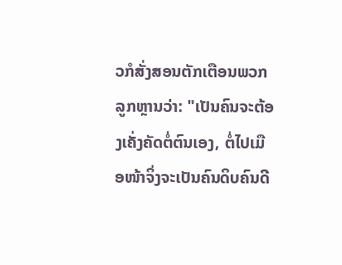ວກໍສັ່ງສອນຕັກເຕືອນພວກລູກຫຼານວ່າ: "ເປັນຄົນຈະຕ້ອງເຄັ່ງຄັດຕໍ່ຕົນເອງ, ຕໍ່ໄປເມືອໜ້າຈິ່ງຈະເປັນຄົນດິບຄົນດີ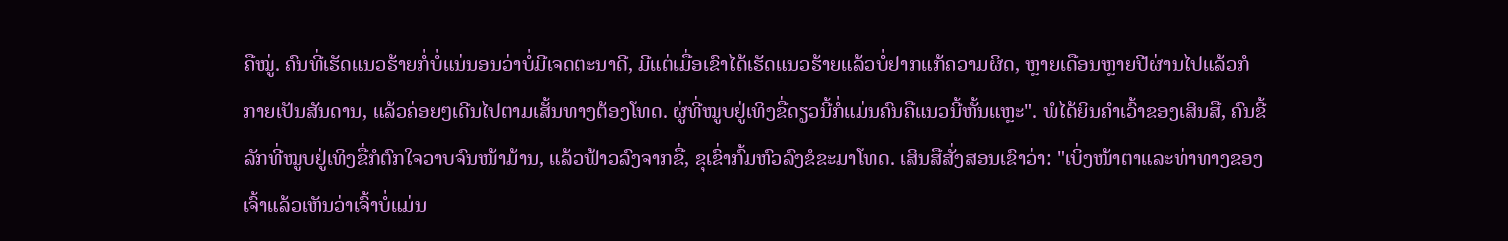ຄືໝູ່. ຄົນທີ່ເຮັດແນວຮ້າຍກໍ່ບໍ່ແນ່ນອນວ່າບໍ່ມີເຈດຕະນາດີ, ມີແຕ່ເມື່ອເຂົາໄດ້ເຮັດແນວຮ້າຍແລ້ວບໍ່ຢາກແກ້ຄວາມຜິດ, ຫຼາຍເດືອນຫຼາຍປີຜ່ານໄປແລ້ວກໍກາຍເປັນສັນດານ, ແລ້ວຄ່ອຍໆເດີນໄປຕາມເສັ້ນທາງຕ້ອງໂທດ. ຜູ່ທີ່ໝູບຢູ່ເທິງຂື່ດຽວນີ້ກໍ່ແມ່ນຄົນຄືແນວນີ້ຫັ້ນແຫຼະ". ພໍໄດ້ຍິນຄຳເວົ້າຂອງເສິນສື, ຄົນຂີ້ລັກທີ່ໝູບຢູ່ເທິງຂື່ກໍຕົກໃຈວາບຈົນໜ້າມ້ານ, ແລ້ວຟ້າວລົງຈາກຂື່, ຂຸເຂົ່າກົ້ມຫົວລົງຂໍຂະມາໂທດ. ເສິນສືສັ່ງສອນເຂົາວ່າ: "ເບິ່ງໜ້າຕາແລະທ່າທາງຂອງເຈົ້າແລ້ວເຫັນວ່າເຈົ້າບໍ່ແມ່ນ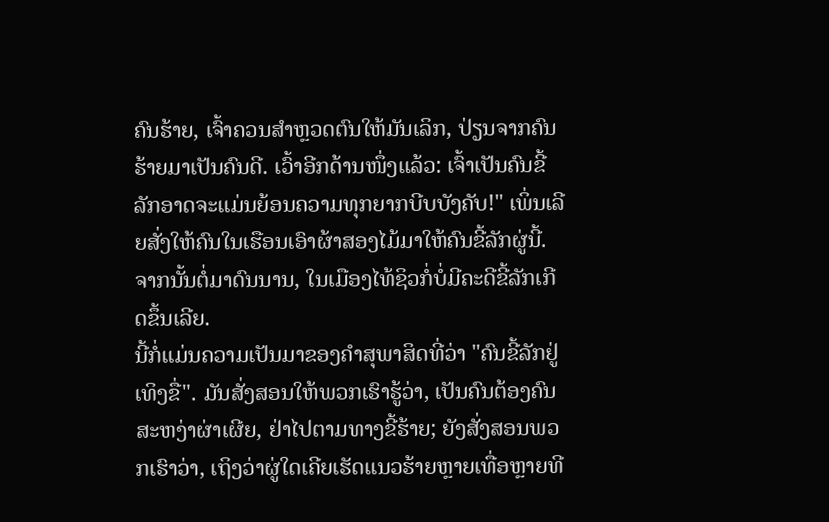ຄົນຮ້າຍ, ເຈົ້າຄວນສຳຫຼວດຕົນໃຫ້ມັນເລິກ, ປ່ຽນຈາກຄົນຮ້າຍມາເປັນຄົນດີ. ເວົ້າອີກດ້ານໜຶ່ງແລ້ວ: ເຈົ້າເປັນຄົນຂີ້ລັກອາດຈະແມ່ນຍ້ອນຄວາມທຸກຍາກບີບບັງຄັບ!" ເພິ່ນເລີຍສັ່ງໃຫ້ຄົນໃນເຮືອນເອົາຜ້າສອງໄມ້ມາໃຫ້ຄົນຂີ້ລັກຜູ່ນີ້. ຈາກນັ້ນຕໍ່ມາດົນນານ, ໃນເມືອງໄທ້ຊິວກໍ່ບໍ່ມີຄະດີຂີ້ລັກເກີດຂຶ້ນເລີຍ.
ນີ້ກໍ່ແມ່ນຄວາມເປັນມາຂອງຄຳສຸພາສິດທີ່ວ່າ "ຄົນຂີ້ລັກຢູ່ເທິງຂື່". ມັນສັ່ງສອນໃຫ້ພວກເຮົາຮູ້ວ່າ, ເປັນຄົນຕ້ອງຄົນສະຫງ່າຜ່າເຜີຍ, ຢ່າໄປຕາມທາງຂີ້ຮ້າຍ; ຍັງສັ່ງສອນພວກເຮົາວ່າ, ເຖິງວ່າຜູ່ໃດເຄີຍເຮັດແນວຮ້າຍຫຼາຍເທື່ອຫຼາຍທີ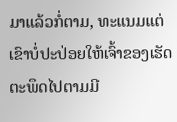ມາແລ້ວກໍ່ຕາມ, ທະແນມແຕ່ເຂົາບໍ່ປະປ່ອຍໃຫ້ເຈົ້າຂອງເຮັດຕະພຶດໄປຕາມມີ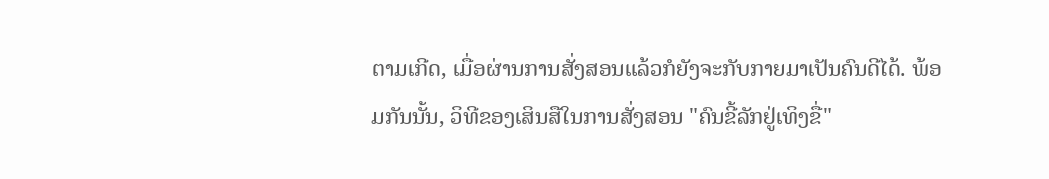ຕາມເກີດ, ເມື່ອຜ່ານການສັ່ງສອນແລ້ວກໍຍັງຈະກັບກາຍມາເປັນຄົນດີໄດ້. ພ້ອມກັນນັ້ນ, ວິທີຂອງເສິນສືໃນການສັ່ງສອນ "ຄົນຂີ້ລັກຢູ່ເທິງຂື່"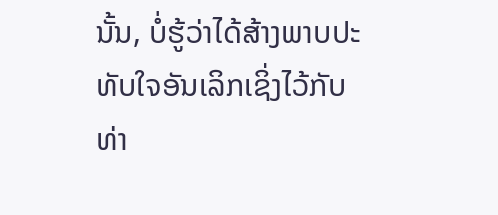ນັ້ນ, ບໍ່ຮູ້ວ່າໄດ້ສ້າງພາບປະທັບໃຈອັນເລິກເຊິ່ງໄວ້ກັບທ່າ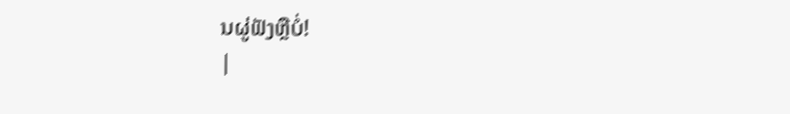ນຜູ່ຟັງຫຼືບໍ່!
|